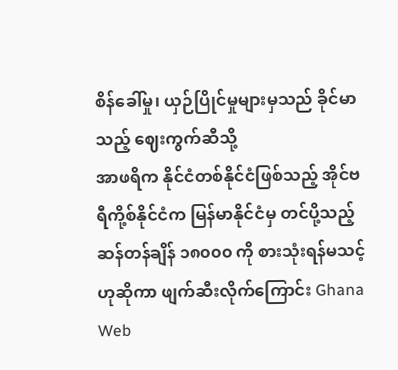စိန်ခေါ်မှု၊ ယှဉ်ပြိုင်မှုများမှသည် ခိုင်မာသည့် ဈေးကွက်ဆီသို့
အာဖရိက နိုင်ငံတစ်နိုင်ငံဖြစ်သည့် အိုင်ဗရီကို့စ်နိုင်ငံက မြန်မာနိုင်ငံမှ တင်ပို့သည့် ဆန်တန်ချိန် ၁၈၀၀၀ ကို စားသုံးရန်မသင့် ဟုဆိုကာ ဖျက်ဆီးလိုက်ကြောင်း Ghana Web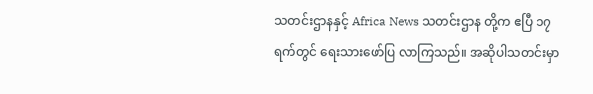သတင်းဌာနနှင့် Africa News သတင်းဌာန တို့က ဧပြီ ၁၇ ရက်တွင် ရေးသားဖော်ပြ လာကြသည်။ အဆိုပါသတင်းမှာ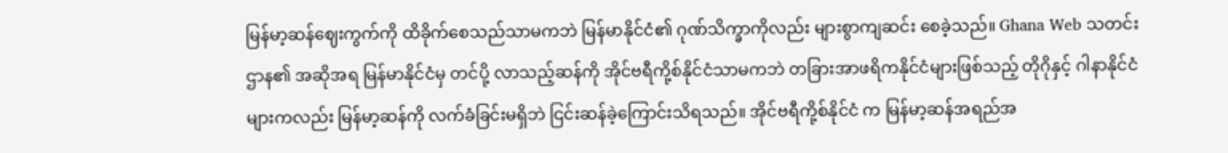မြန်မာ့ဆန်ဈေးကွက်ကို ထိခိုက်စေသည်သာမကဘဲ မြန်မာနိုင်ငံ၏ ဂုဏ်သိက္ခာကိုလည်း များစွာကျဆင်း စေခဲ့သည်။ Ghana Web သတင်းဌာန၏ အဆိုအရ မြန်မာနိုင်ငံမှ တင်ပို့ လာသည့်ဆန်ကို အိုင်ဗရီကို့စ်နိုင်ငံသာမကဘဲ တခြားအာဖရိကနိုင်ငံများဖြစ်သည့် တိုဂိုနှင့် ဂါနာနိုင်ငံများကလည်း မြန်မာ့ဆန်ကို လက်ခံခြင်းမရှိဘဲ ငြင်းဆန်ခဲ့ကြောင်းသိရသည်။ အိုင်ဗရီကို့စ်နိုင်ငံ က မြန်မာ့ဆန်အရည်အ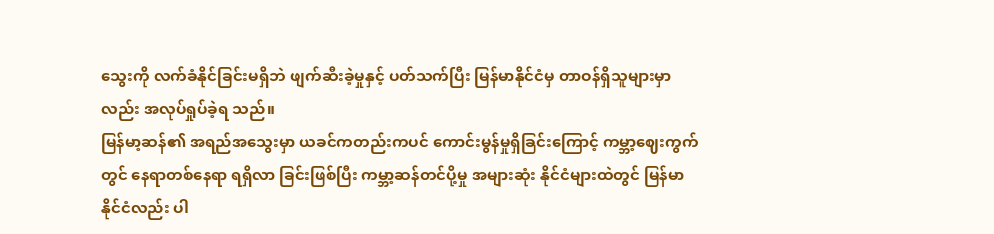သွေးကို လက်ခံနိုင်ခြင်းမရှိဘဲ ဖျက်ဆီးခဲ့မှုနှင့် ပတ်သက်ပြီး မြန်မာနိုင်ငံမှ တာဝန်ရှိသူများမှာလည်း အလုပ်ရှုပ်ခဲ့ရ သည်။
မြန်မာ့ဆန်၏ အရည်အသွေးမှာ ယခင်ကတည်းကပင် ကောင်းမွန်မှုရှိခြင်းကြောင့် ကမ္ဘာ့ဈေးကွက်တွင် နေရာတစ်နေရာ ရရှိလာ ခြင်းဖြစ်ပြီး ကမ္ဘာ့ဆန်တင်ပို့မှု အများဆုံး နိုင်ငံများထဲတွင် မြန်မာ နိုင်ငံလည်း ပါ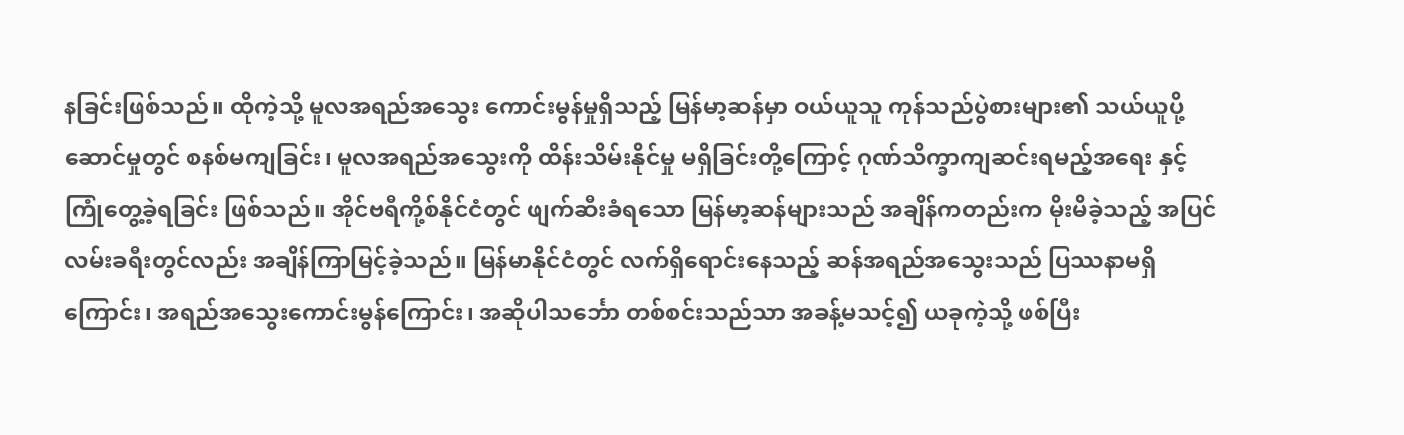နခြင်းဖြစ်သည်။ ထိုကဲ့သို့ မူလအရည်အသွေး ကောင်းမွန်မှုရှိသည့် မြန်မာ့ဆန်မှာ ဝယ်ယူသူ ကုန်သည်ပွဲစားများ၏ သယ်ယူပို့ဆောင်မှုတွင် စနစ်မကျခြင်း၊ မူလအရည်အသွေးကို ထိန်းသိမ်းနိုင်မှု မရှိခြင်းတို့ကြောင့် ဂုဏ်သိက္ခာကျဆင်းရမည့်အရေး နှင့် ကြုံတွေ့ခဲ့ရခြင်း ဖြစ်သည်။ အိုင်ဗရီကို့စ်နိုင်ငံတွင် ဖျက်ဆီးခံရသော မြန်မာ့ဆန်များသည် အချိန်ကတည်းက မိုးမိခဲ့သည့် အပြင် လမ်းခရီးတွင်လည်း အချိန်ကြာမြင့်ခဲ့သည်။ မြန်မာနိုင်ငံတွင် လက်ရှိရောင်းနေသည့် ဆန်အရည်အသွေးသည် ပြဿနာမရှိ ကြောင်း၊ အရည်အသွေးကောင်းမွန်ကြောင်း၊ အဆိုပါသင်္ဘော တစ်စင်းသည်သာ အခန့်မသင့်၍ ယခုကဲ့သို့ ဖစ်ပြီး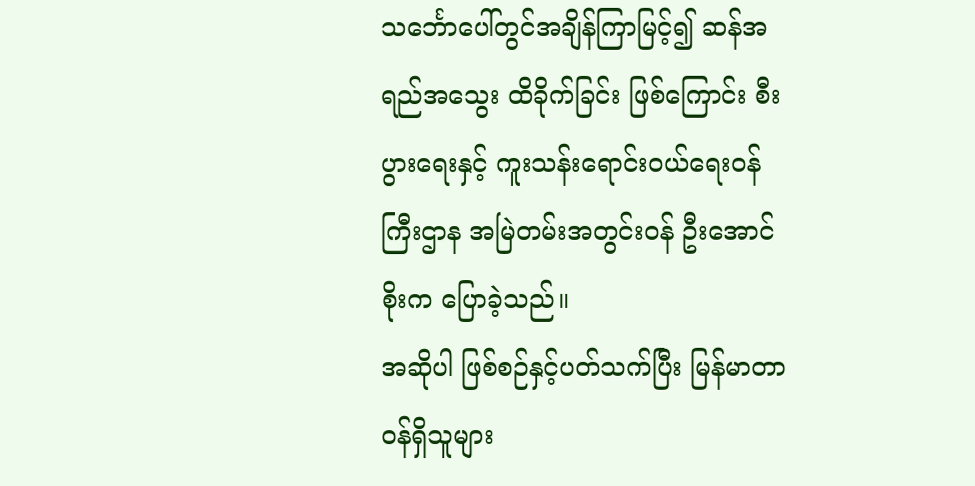သင်္ဘောပေါ်တွင်အချိန်ကြာမြင့်၍ ဆန်အရည်အသွေး ထိခိုက်ခြင်း ဖြစ်ကြောင်း စီးပွားရေးနှင့် ကူးသန်းရောင်းဝယ်ရေးဝန်ကြီးဌာန အမြဲတမ်းအတွင်းဝန် ဦးအောင်စိုးက ပြောခဲ့သည်။
အဆိုပါ ဖြစ်စဉ်နှင့်ပတ်သက်ပြီး မြန်မာတာဝန်ရှိသူများ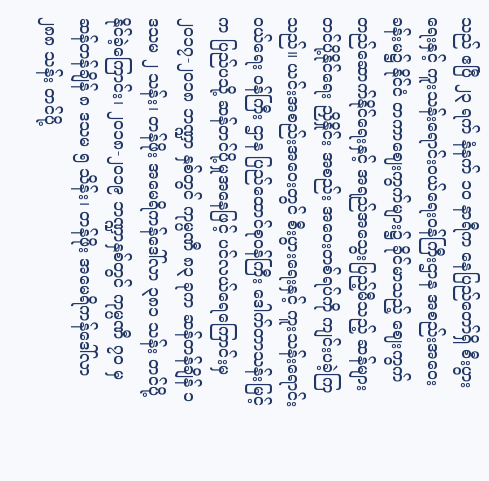သည် ဧပြီ ၂၃ ရက် နံနက် ၁၀ နာရီက နေပြည်တော်ရှိ စီးပွားရေးနှင့် ကူးသန်းရောင်းဝယ်ရေးဝန်ကြီးဌာန အစည်းအဝေးခန်းမ၌ နိုင်ငံ တကာဈေးကွက်များ၌ ခိုင်မာသည့် ဈေးကွက်တည်ဆောက်နိုင်ရေးနှင့် အရည်အသွေးပြည့်မီသည့် ဆန်များ တင်ပို့နိုင်ရေး ညှိနှိုင်း အစည်း အဝေးတစ်ရပ်ကို ကျင်းပခဲ့ကြသည်။ ယင်းအစည်းအဝေးတွင် စီးပွားရေးနှင့် ကူးသန်းရောင်းဝယ်ရေး ဝန်ကြီး ဌာန ပြည်ထောင်စုဝန်ကြီး ဒေါက်တာသန်းမြင့်က ပြည်ပသို့ ဆန်တင်ပို့မှုအနေဖြင့် ပင်လယ်ရေကြောင်းမှ ၂၀၁၇-၂၀၁၈ ဘဏ္ဍာ နှစ်တွင် ကုမ္ပဏီ ၈၃ ခုက ဆန်တန်ချိန် ၁ ဒသမ ၂ သန်း၊ တန်ဖိုး အမေရိကန်ဒေါ်လာ ၃၈၁ သန်း တင်ပို့နိုင်ခဲ့ကြောင်း၊ ၂၀၁၈-၂၀၁၉ ဘဏ္ဍာနှစ်တွင် ကုမ္ပဏီ ၇၀ မှ ဆန်တန်ချိန် ၈ ဒသမ ၅ သိန်း၊ တန်ဖိုး အမေရိကန်ဒေါ်လာ ၂၈၈ သန်း တင်ပို့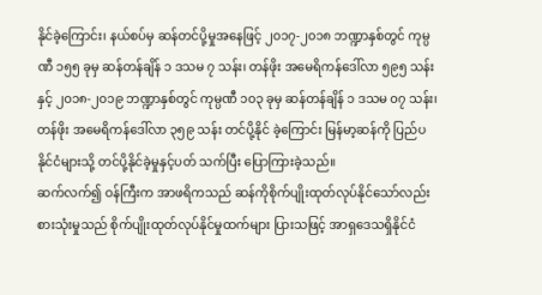နိုင်ခဲ့ကြောင်း၊ နယ်စပ်မှ ဆန်တင်ပို့မှုအနေဖြင့် ၂၀၁၇-၂၀၁၈ ဘဏ္ဍာနှစ်တွင် ကုမ္ပဏီ ၁၅၅ ခုမှ ဆန်တန်ချိန် ၁ ဒသမ ၇ သန်း၊ တန်ဖိုး အမေရိကန်ဒေါ်လာ ၅၉၅ သန်းနှင့် ၂၀၁၈-၂၀၁၉ ဘဏ္ဍာနှစ်တွင် ကုမ္ပဏီ ၁၀၃ ခုမှ ဆန်တန်ချိန် ၁ ဒသမ ၀၇ သန်း၊ တန်ဖိုး အမေရိကန်ဒေါ်လာ ၃၅၉ သန်း တင်ပို့နိုင် ခဲ့ကြောင်း မြန်မာ့ဆန်ကို ပြည်ပနိုင်ငံများသို့ တင်ပို့နိုင်ခဲ့မှုနှင့်ပတ် သက်ပြီး ပြောကြားခဲ့သည်။
ဆက်လက်၍ ဝန်ကြီးက အာဖရိကသည် ဆန်ကိုစိုက်ပျိုးထုတ်လုပ်နိုင်သော်လည်း စားသုံးမှုသည် စိုက်ပျိုးထုတ်လုပ်နိုင်မှုထက်များ ပြားသဖြင့် အာရှဒေသရှိနိုင်ငံ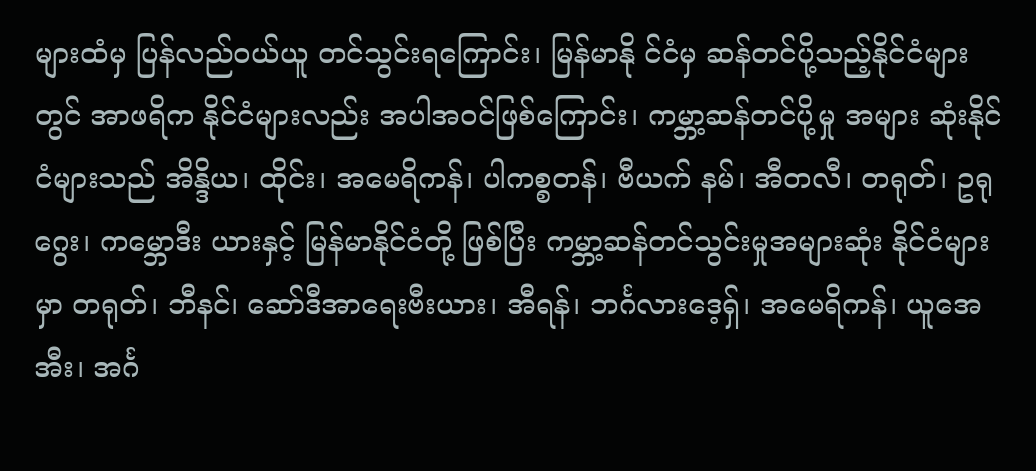များထံမှ ပြန်လည်ဝယ်ယူ တင်သွင်းရကြောင်း၊ မြန်မာနို င်ငံမှ ဆန်တင်ပို့သည့်နိုင်ငံများတွင် အာဖရိက နိုင်ငံများလည်း အပါအဝင်ဖြစ်ကြောင်း၊ ကမ္ဘာ့ဆန်တင်ပို့မှု အများ ဆုံးနိုင်ငံများသည် အိန္ဒိယ၊ ထိုင်း၊ အမေရိကန်၊ ပါကစ္စတန်၊ ဗီယက် နမ်၊ အီတလီ၊ တရုတ်၊ ဥရုဂွေး၊ ကမ္ဘောဒီး ယားနှင့် မြန်မာနိုင်ငံတို့ ဖြစ်ပြီး ကမ္ဘာ့ဆန်တင်သွင်းမှုအများဆုံး နိုင်ငံများမှာ တရုတ်၊ ဘီနင်၊ ဆော်ဒီအာရေးဗီးယား၊ အီရန်၊ ဘင်္ဂလားဒေ့ရှ်၊ အမေရိကန်၊ ယူအေအီး၊ အင်္ဂ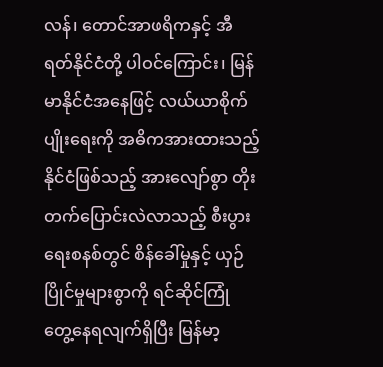လန်၊ တောင်အာဖရိကနှင့် အီရတ်နိုင်ငံတို့ ပါဝင်ကြောင်း၊ မြန်မာနိုင်ငံအနေဖြင့် လယ်ယာစိုက်ပျိုးရေးကို အဓိကအားထားသည့် နိုင်ငံဖြစ်သည့် အားလျော်စွာ တိုးတက်ပြောင်းလဲလာသည့် စီးပွားရေးစနစ်တွင် စိန်ခေါ်မှုနှင့် ယှဉ်ပြိုင်မှုများစွာကို ရင်ဆိုင်ကြုံ တွေ့နေရလျက်ရှိပြီး မြန်မာ့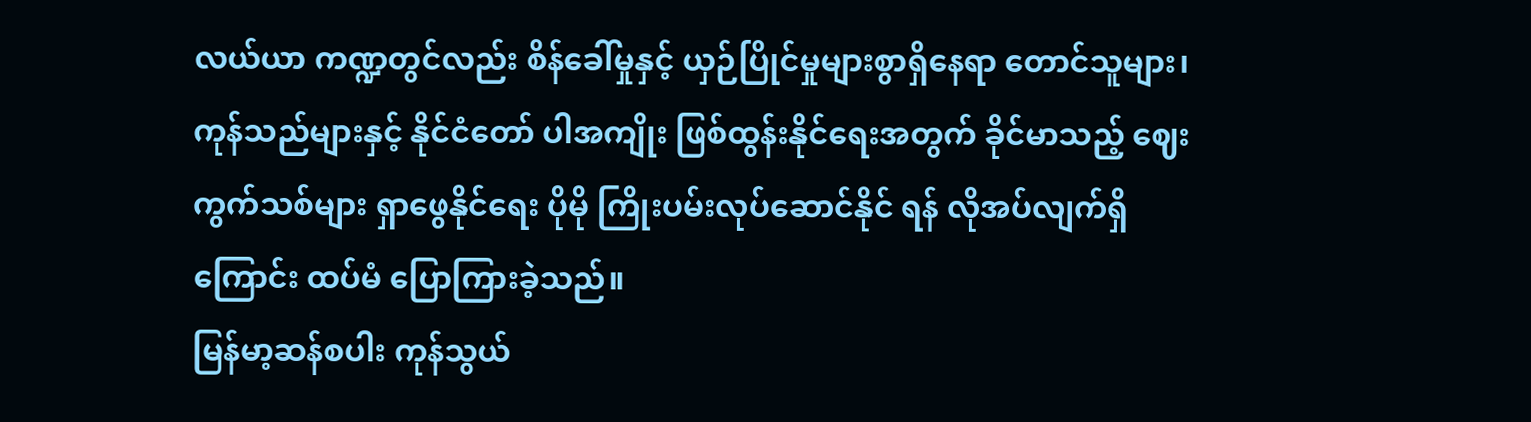လယ်ယာ ကဏ္ဍတွင်လည်း စိန်ခေါ်မှုနှင့် ယှဉ်ပြိုင်မှုများစွာရှိနေရာ တောင်သူများ၊ ကုန်သည်များနှင့် နိုင်ငံတော် ပါအကျိုး ဖြစ်ထွန်းနိုင်ရေးအတွက် ခိုင်မာသည့် ဈေးကွက်သစ်များ ရှာဖွေနိုင်ရေး ပိုမို ကြိုးပမ်းလုပ်ဆောင်နိုင် ရန် လိုအပ်လျက်ရှိကြောင်း ထပ်မံ ပြောကြားခဲ့သည်။
မြန်မာ့ဆန်စပါး ကုန်သွယ်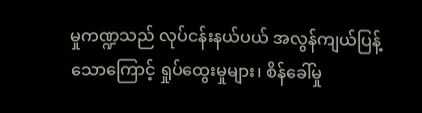မှုကဏ္ဍသည် လုပ်ငန်းနယ်ပယ် အလွန်ကျယ်ပြန့်သောကြောင့် ရှုပ်ထွေးမှုများ၊ စိန်ခေါ်မှု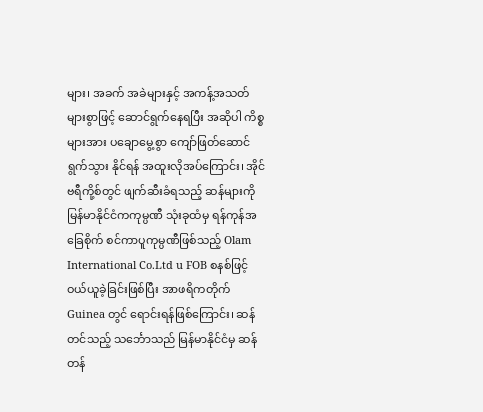များ၊ အခက် အခဲများနှင့် အကန့်အသတ်များစွာဖြင့် ဆောင်ရွက်နေရပြီး အဆိုပါ ကိစ္စများအား ပချောမွေ့စွာ ကျော်ဖြတ်ဆောင်ရွက်သွား နိုင်ရန် အထူးလိုအပ်ကြောင်း၊ အိုင်ဗရီကို့စ်တွင် ဖျက်ဆီးခံရသည့် ဆန်များကို မြန်မာနိုင်ငံကကုမ္ပဏီ သုံးခုထံမှ ရန်ကုန်အခြေစိုက် စင်ကာပူကုမ္ပဏီဖြစ်သည့် Olam International Co.Ltd u FOB စနစ်ဖြင့်ဝယ်ယူခဲ့ခြင်းဖြစ်ပြီး အာဖရိကတိုက် Guinea တွင် ရောင်းရန်ဖြစ်ကြောင်း၊ ဆန်တင်သည့် သင်္ဘောသည် မြန်မာနိုင်ငံမှ ဆန်တန်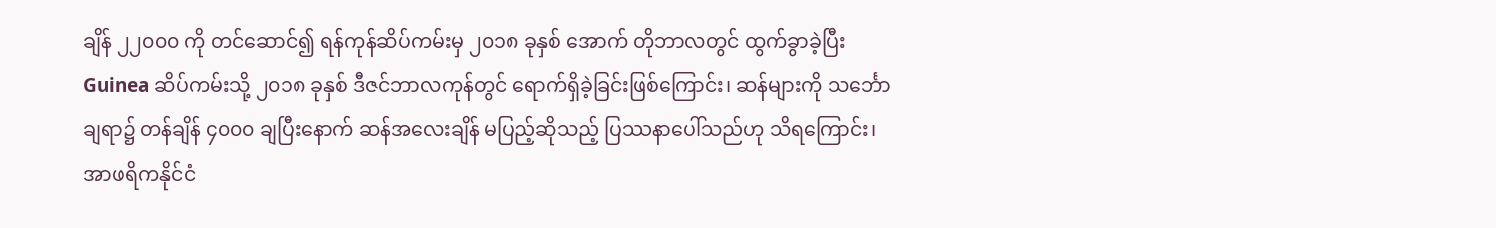ချိန် ၂၂၀၀၀ ကို တင်ဆောင်၍ ရန်ကုန်ဆိပ်ကမ်းမှ ၂၀၁၈ ခုနှစ် အောက် တိုဘာလတွင် ထွက်ခွာခဲ့ပြီး Guinea ဆိပ်ကမ်းသို့ ၂၀၁၈ ခုနှစ် ဒီဇင်ဘာလကုန်တွင် ရောက်ရှိခဲ့ခြင်းဖြစ်ကြောင်း၊ ဆန်များကို သင်္ဘောချရာ၌ တန်ချိန် ၄၀၀၀ ချပြီးနောက် ဆန်အလေးချိန် မပြည့်ဆိုသည့် ပြဿနာပေါ်သည်ဟု သိရကြောင်း၊ အာဖရိကနိုင်ငံ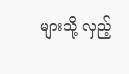များသို့ လှည့်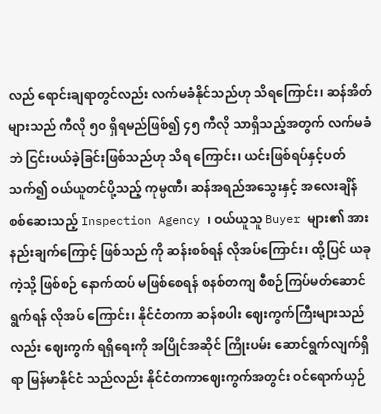လည် ရောင်းချရာတွင်လည်း လက်မခံနိုင်သည်ဟု သိရကြောင်း၊ ဆန်အိတ်များသည် ကီလို ၅၀ ရှိရမည်ဖြစ်၍ ၄၅ ကီလို သာရှိသည့်အတွက် လက်မခံဘဲ ငြင်းပယ်ခဲ့ခြင်းဖြစ်သည်ဟု သိရ ကြောင်း၊ ယင်းဖြစ်ရပ်နှင့်ပတ်သက်၍ ဝယ်ယူတင်ပို့သည့် ကုမ္ပဏီ၊ ဆန်အရည်အသွေးနှင့် အလေးချိန်စစ်ဆေးသည့် Inspection Agency ၊ ဝယ်ယူသူ Buyer များ၏ အားနည်းချက်ကြောင့် ဖြစ်သည် ကို ဆန်းစစ်ရန် လိုအပ်ကြောင်း၊ ထို့ပြင် ယခုကဲ့သို့ ဖြစ်စဉ် နောက်ထပ် မဖြစ်စေရန် စနစ်တကျ စီစဉ်ကြပ်မတ်ဆောင်ရွက်ရန် လိုအပ် ကြောင်း၊ နိုင်ငံတကာ ဆန်စပါး ဈေးကွက်ကြီးများသည်လည်း ဈေးကွက် ရရှိရေးကို အပြိုင်အဆိုင် ကြိုးပမ်း ဆောင်ရွက်လျက်ရှိရာ မြန်မာနိုင်ငံ သည်လည်း နိုင်ငံတကာဈေးကွက်အတွင်း ဝင်ရောက်ယှဉ်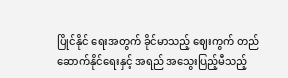ပြိုင်နိုင် ရေးအတွက် ခိုင်မာသည့် ဈေးကွက် တည်ဆောက်နိုင်ရေးနှင့် အရည် အသွေးပြည့်မီသည့်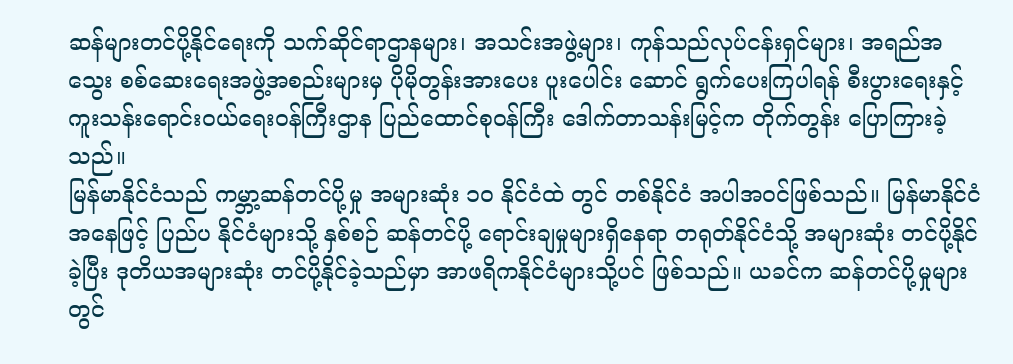ဆန်များတင်ပို့နိုင်ရေးကို သက်ဆိုင်ရာဌာနများ၊ အသင်းအဖွဲ့များ၊ ကုန်သည်လုပ်ငန်းရှင်များ၊ အရည်အသွေး စစ်ဆေးရေးအဖွဲ့အစည်းများမှ ပိုမိုတွန်းအားပေး ပူးပေါင်း ဆောင် ရွက်ပေးကြပါရန် စီးပွားရေးနှင့် ကူးသန်းရောင်းဝယ်ရေးဝန်ကြီးဌာန ပြည်ထောင်စုဝန်ကြီး ဒေါက်တာသန်းမြင့်က တိုက်တွန်း ပြောကြားခဲ့ သည်။
မြန်မာနိုင်ငံသည် ကမ္ဘာ့ဆန်တင်ပို့မှု အများဆုံး ၁၀ နိုင်ငံထဲ တွင် တစ်နိုင်ငံ အပါအဝင်ဖြစ်သည်။ မြန်မာနိုင်ငံအနေဖြင့် ပြည်ပ နိုင်ငံများသို့ နှစ်စဉ် ဆန်တင်ပို့ ရောင်းချမှုများရှိနေရာ တရုတ်နိုင်ငံသို့ အများဆုံး တင်ပို့နိုင်ခဲ့ပြီး ဒုတိယအများဆုံး တင်ပို့နိုင်ခဲ့သည်မှာ အာဖရိကနိုင်ငံများသို့ပင် ဖြစ်သည်။ ယခင်က ဆန်တင်ပို့မှုများတွင်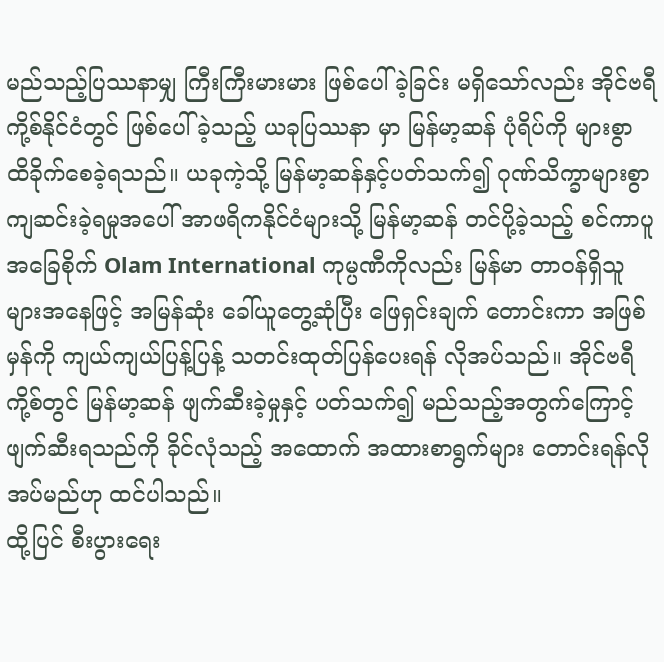မည်သည့်ပြဿနာမျှ ကြီးကြီးမားမား ဖြစ်ပေါ်ခဲ့ခြင်း မရှိသော်လည်း အိုင်ဗရီကို့စ်နိုင်ငံတွင် ဖြစ်ပေါ်ခဲ့သည့် ယခုပြဿနာ မှာ မြန်မာ့ဆန် ပုံရိပ်ကို များစွာ ထိခိုက်စေခဲ့ရသည်။ ယခုကဲ့သို့ မြန်မာ့ဆန်နှင့်ပတ်သက်၍ ဂုဏ်သိက္ခာများစွာ ကျဆင်းခဲ့ရမှုအပေါ် အာဖရိကနိုင်ငံများသို့ မြန်မာ့ဆန် တင်ပို့ခဲ့သည့် စင်ကာပူအခြေစိုက် Olam International ကုမ္ပဏီကိုလည်း မြန်မာ တာဝန်ရှိသူများအနေဖြင့် အမြန်ဆုံး ခေါ်ယူတွေ့ဆုံပြီး ဖြေရှင်းချက် တောင်းကာ အဖြစ်မှန်ကို ကျယ်ကျယ်ပြန့်ပြန့် သတင်းထုတ်ပြန်ပေးရန် လိုအပ်သည်။ အိုင်ဗရီကို့စ်တွင် မြန်မာ့ဆန် ဖျက်ဆီးခဲ့မှုနှင့် ပတ်သက်၍ မည်သည့်အတွက်ကြောင့် ဖျက်ဆီးရသည်ကို ခိုင်လုံသည့် အထောက် အထားစာရွက်များ တောင်းရန်လိုအပ်မည်ဟု ထင်ပါသည်။
ထို့ပြင် စီးပွားရေး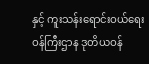နှင့် ကူးသန်းရောင်းဝယ်ရေး ဝန်ကြီးဌာန ဒုတိယဝန်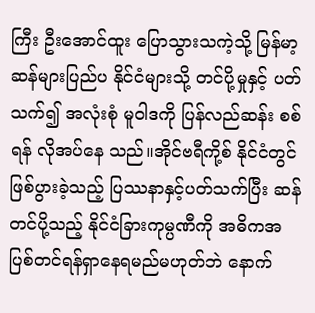ကြီး ဦးအောင်ထူး ပြောသွားသကဲ့သို့ မြန်မာ့ဆန်များပြည်ပ နိုင်ငံများသို့ တင်ပို့မှုနှင့် ပတ်သက်၍ အလုံးစုံ မူဝါဒကို ပြန်လည်ဆန်း စစ်ရန် လိုအပ်နေ သည်။အိုင်ဗရီကို့စ် နိုင်ငံတွင်ဖြစ်ပွားခဲ့သည့် ပြဿနာနှင့်ပတ်သက်ပြီး ဆန် တင်ပို့သည့် နိုင်ငံခြားကုမ္ပဏီကို အဓိကအပြစ်တင်ရန်ရှာနေရမည်မဟုတ်ဘဲ နောက်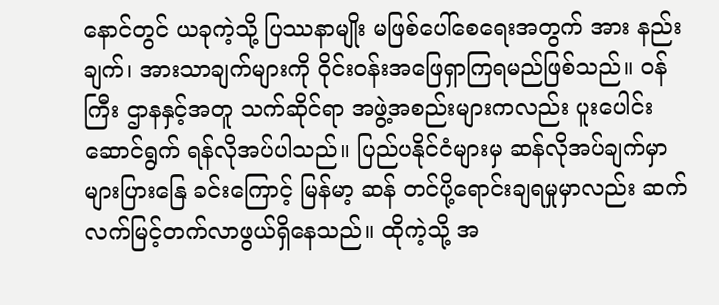နောင်တွင် ယခုကဲ့သို့ ပြဿနာမျိုး မဖြစ်ပေါ်စေရေးအတွက် အား နည်းချက်၊ အားသာချက်များကို ဝိုင်းဝန်းအဖြေရှာကြရမည်ဖြစ်သည်။ ဝန်ကြီး ဌာနနှင့်အတူ သက်ဆိုင်ရာ အဖွဲ့အစည်းများကလည်း ပူးပေါင်းဆောင်ရွက် ရန်လိုအပ်ပါသည်။ ပြည်ပနိုင်ငံများမှ ဆန်လိုအပ်ချက်မှာ များပြားနြေ ခင်းကြောင့် မြန်မာ့ ဆန် တင်ပို့ရောင်းချရမှုမှာလည်း ဆက်လက်မြင့်တက်လာဖွယ်ရှိနေသည်။ ထိုကဲ့သို့ အ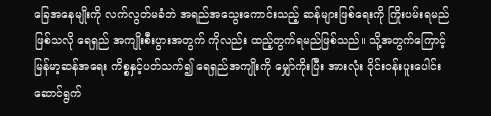ခြေအနေမျိုးကို လက်လွတ်မခံဘဲ အရည်အသွေးကောင်းသည့် ဆန်များဖြစ်ရေးကို ကြိုးပမ်းရမည်ဖြစ်သလို ရေရှည် အကျိုးစီးပွားအတွက် ကိုလည်း ထည့်တွက်ရမည်ဖြစ်သည်။ သို့အတွက်ကြောင့် မြန်မာ့ဆန်အရေး ကိစ္စနှင့်ပတ်သက်၍ ရေရှည်အကျိုးကို မျှော်ကိုးပြီး အားလုံး ဝိုင်းဝန်းပူးပေါင်း ဆောင်ရွက်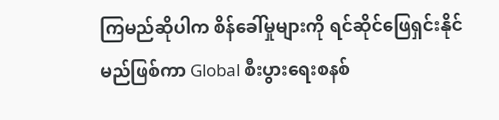ကြမည်ဆိုပါက စိန်ခေါ်မှုများကို ရင်ဆိုင်ဖြေရှင်းနိုင်မည်ဖြစ်ကာ Global စီးပွားရေးစနစ်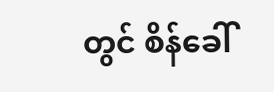တွင် စိန်ခေါ်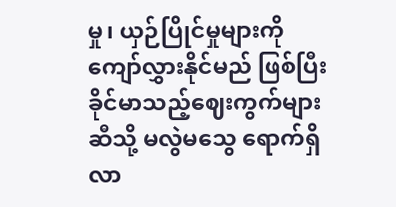မှု၊ ယှဉ်ပြိုင်မှုများကို ကျော်လွှားနိုင်မည် ဖြစ်ပြီး ခိုင်မာသည့်ဈေးကွက်များဆီသို့ မလွဲမသွေ ရောက်ရှိလာ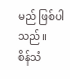မည် ဖြစ်ပါ သည်။
စိန်သံ